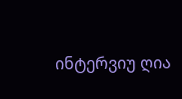ინტერვიუ ღია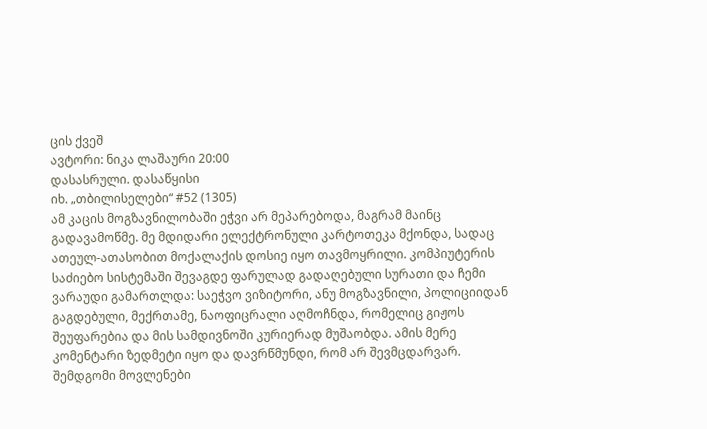ცის ქვეშ
ავტორი: ნიკა ლაშაური 20:00
დასასრული. დასაწყისი
იხ. „თბილისელები“ #52 (1305)
ამ კაცის მოგზავნილობაში ეჭვი არ მეპარებოდა, მაგრამ მაინც გადავამოწმე. მე მდიდარი ელექტრონული კარტოთეკა მქონდა, სადაც ათეულ-ათასობით მოქალაქის დოსიე იყო თავმოყრილი. კომპიუტერის საძიებო სისტემაში შევაგდე ფარულად გადაღებული სურათი და ჩემი ვარაუდი გამართლდა: საეჭვო ვიზიტორი, ანუ მოგზავნილი, პოლიციიდან გაგდებული, მექრთამე, ნაოფიცრალი აღმოჩნდა, რომელიც გიჟოს შეუფარებია და მის სამდივნოში კურიერად მუშაობდა. ამის მერე კომენტარი ზედმეტი იყო და დავრწმუნდი, რომ არ შევმცდარვარ. შემდგომი მოვლენები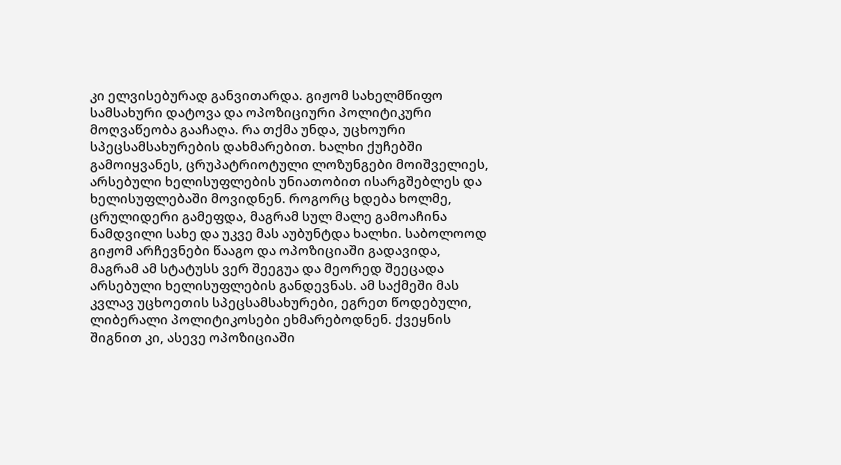კი ელვისებურად განვითარდა. გიჟომ სახელმწიფო სამსახური დატოვა და ოპოზიციური პოლიტიკური მოღვაწეობა გააჩაღა. რა თქმა უნდა, უცხოური სპეცსამსახურების დახმარებით. ხალხი ქუჩებში გამოიყვანეს, ცრუპატრიოტული ლოზუნგები მოიშველიეს, არსებული ხელისუფლების უნიათობით ისარგშებლეს და ხელისუფლებაში მოვიდნენ. როგორც ხდება ხოლმე, ცრულიდერი გამეფდა, მაგრამ სულ მალე გამოაჩინა ნამდვილი სახე და უკვე მას აუბუნტდა ხალხი. საბოლოოდ გიჟომ არჩევნები წააგო და ოპოზიციაში გადავიდა, მაგრამ ამ სტატუსს ვერ შეეგუა და მეორედ შეეცადა არსებული ხელისუფლების განდევნას. ამ საქმეში მას კვლავ უცხოეთის სპეცსამსახურები, ეგრეთ წოდებული, ლიბერალი პოლიტიკოსები ეხმარებოდნენ. ქვეყნის შიგნით კი, ასევე ოპოზიციაში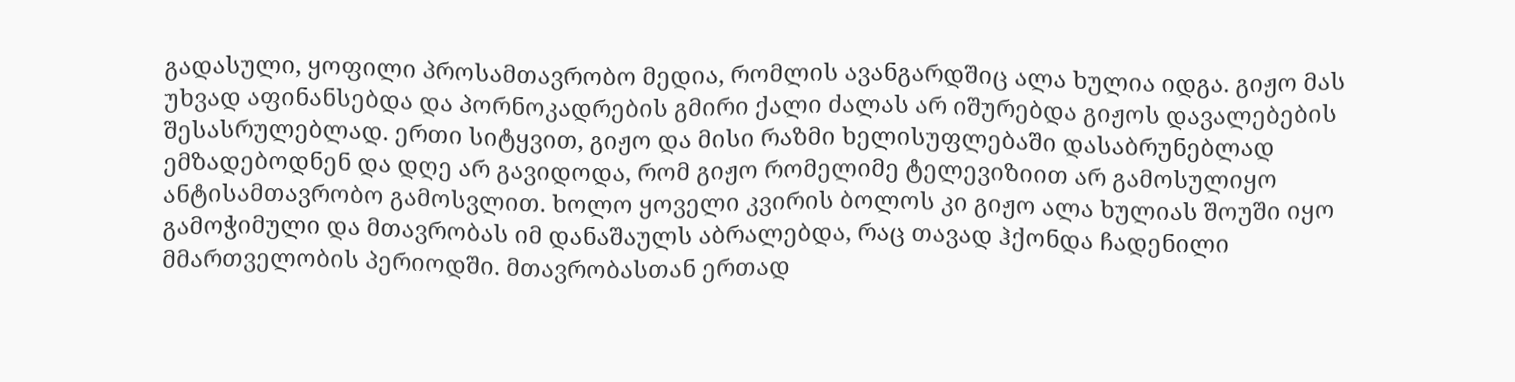გადასული, ყოფილი პროსამთავრობო მედია, რომლის ავანგარდშიც ალა ხულია იდგა. გიჟო მას უხვად აფინანსებდა და პორნოკადრების გმირი ქალი ძალას არ იშურებდა გიჟოს დავალებების შესასრულებლად. ერთი სიტყვით, გიჟო და მისი რაზმი ხელისუფლებაში დასაბრუნებლად ემზადებოდნენ და დღე არ გავიდოდა, რომ გიჟო რომელიმე ტელევიზიით არ გამოსულიყო ანტისამთავრობო გამოსვლით. ხოლო ყოველი კვირის ბოლოს კი გიჟო ალა ხულიას შოუში იყო გამოჭიმული და მთავრობას იმ დანაშაულს აბრალებდა, რაც თავად ჰქონდა ჩადენილი მმართველობის პერიოდში. მთავრობასთან ერთად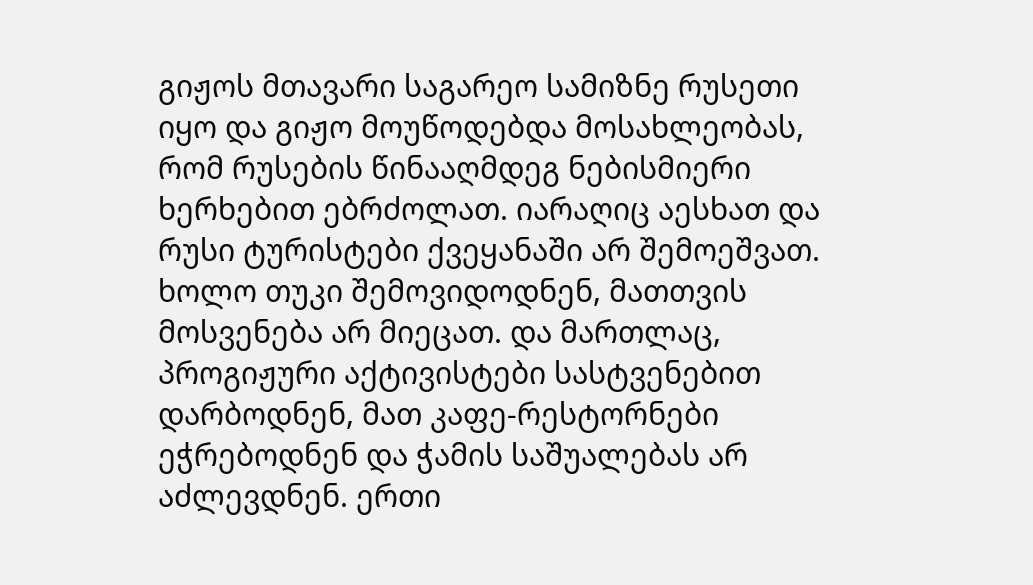გიჟოს მთავარი საგარეო სამიზნე რუსეთი იყო და გიჟო მოუწოდებდა მოსახლეობას, რომ რუსების წინააღმდეგ ნებისმიერი ხერხებით ებრძოლათ. იარაღიც აესხათ და რუსი ტურისტები ქვეყანაში არ შემოეშვათ. ხოლო თუკი შემოვიდოდნენ, მათთვის მოსვენება არ მიეცათ. და მართლაც, პროგიჟური აქტივისტები სასტვენებით დარბოდნენ, მათ კაფე-რესტორნები ეჭრებოდნენ და ჭამის საშუალებას არ აძლევდნენ. ერთი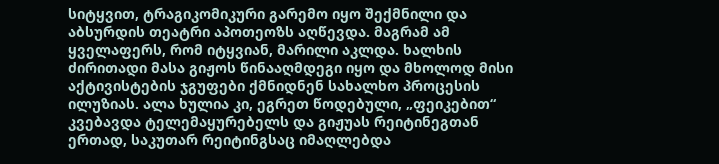სიტყვით, ტრაგიკომიკური გარემო იყო შექმნილი და აბსურდის თეატრი აპოთეოზს აღწევდა. მაგრამ ამ ყველაფერს, რომ იტყვიან, მარილი აკლდა. ხალხის ძირითადი მასა გიჟოს წინააღმდეგი იყო და მხოლოდ მისი აქტივისტების ჯგუფები ქმნიდნენ სახალხო პროცესის ილუზიას. ალა ხულია კი, ეგრეთ წოდებული, „ფეიკებით“ კვებავდა ტელემაყურებელს და გიჟუას რეიტინეგთან ერთად, საკუთარ რეიტინგსაც იმაღლებდა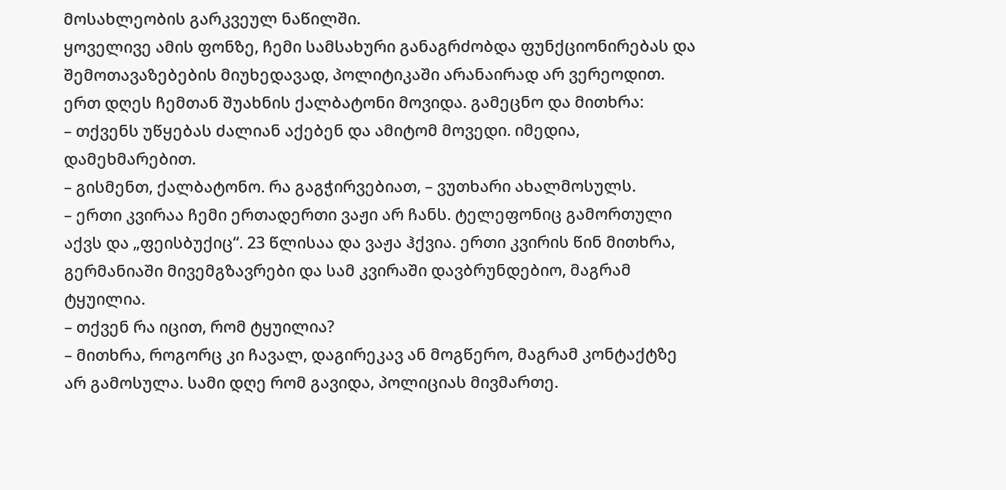მოსახლეობის გარკვეულ ნაწილში.
ყოველივე ამის ფონზე, ჩემი სამსახური განაგრძობდა ფუნქციონირებას და შემოთავაზებების მიუხედავად, პოლიტიკაში არანაირად არ ვერეოდით. ერთ დღეს ჩემთან შუახნის ქალბატონი მოვიდა. გამეცნო და მითხრა:
– თქვენს უწყებას ძალიან აქებენ და ამიტომ მოვედი. იმედია, დამეხმარებით.
– გისმენთ, ქალბატონო. რა გაგჭირვებიათ, – ვუთხარი ახალმოსულს.
– ერთი კვირაა ჩემი ერთადერთი ვაჟი არ ჩანს. ტელეფონიც გამორთული აქვს და „ფეისბუქიც“. 23 წლისაა და ვაჟა ჰქვია. ერთი კვირის წინ მითხრა, გერმანიაში მივემგზავრები და სამ კვირაში დავბრუნდებიო, მაგრამ ტყუილია.
– თქვენ რა იცით, რომ ტყუილია?
– მითხრა, როგორც კი ჩავალ, დაგირეკავ ან მოგწერო, მაგრამ კონტაქტზე არ გამოსულა. სამი დღე რომ გავიდა, პოლიციას მივმართე.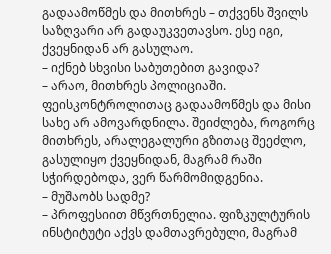გადაამოწმეს და მითხრეს – თქვენს შვილს საზღვარი არ გადაუკვეთავსო. ესე იგი, ქვეყნიდან არ გასულაო.
– იქნებ სხვისი საბუთებით გავიდა?
– არაო, მითხრეს პოლიციაში. ფეისკონტროლითაც გადაამოწმეს და მისი სახე არ ამოვარდნილა. შეიძლება, როგორც მითხრეს, არალეგალური გზითაც შეეძლო, გასულიყო ქვეყნიდან, მაგრამ რაში სჭირდებოდა, ვერ წარმომიდგენია.
– მუშაობს სადმე?
– პროფესიით მწვრთნელია. ფიზკულტურის ინსტიტუტი აქვს დამთავრებული, მაგრამ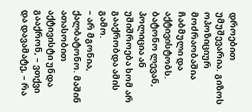დროებით უმუშევარია. გიზოს ოპოზიციურ მოძრაობაშია ჩაბმული და აქტივისტობს. ბატონო ლევან, პოლიცია ან უშიშროება ხომ არ გააქრობდა ამის გამო.
– არ მგონია, ქალბატონო. მაშინ ათასობით აქტივისტი უნდა გააქრონ, – ვთქვი და დავამატე, – რა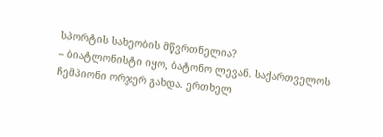სპორტის სახეობის მწვრთნელია?
– ბიატლონისტი იყო, ბატონო ლევან. საქართველოს ჩემპიონი ორჯერ გახდა. ერთხელ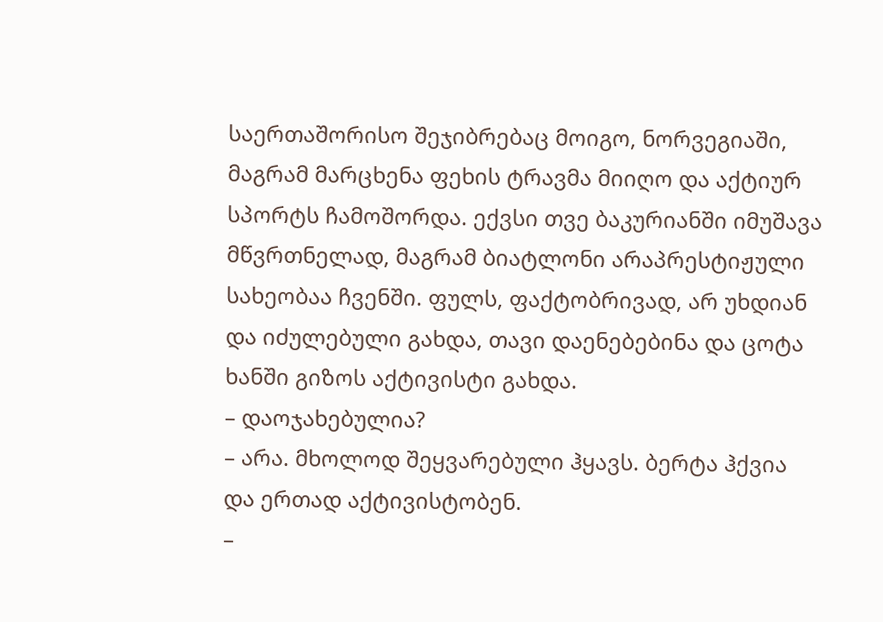საერთაშორისო შეჯიბრებაც მოიგო, ნორვეგიაში, მაგრამ მარცხენა ფეხის ტრავმა მიიღო და აქტიურ სპორტს ჩამოშორდა. ექვსი თვე ბაკურიანში იმუშავა მწვრთნელად, მაგრამ ბიატლონი არაპრესტიჟული სახეობაა ჩვენში. ფულს, ფაქტობრივად, არ უხდიან და იძულებული გახდა, თავი დაენებებინა და ცოტა ხანში გიზოს აქტივისტი გახდა.
– დაოჯახებულია?
– არა. მხოლოდ შეყვარებული ჰყავს. ბერტა ჰქვია და ერთად აქტივისტობენ.
–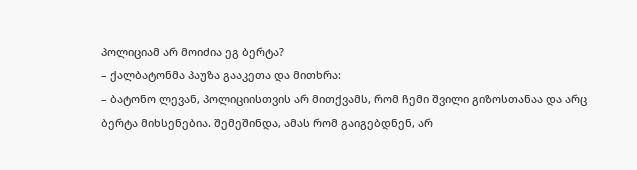პოლიციამ არ მოიძია ეგ ბერტა?
– ქალბატონმა პაუზა გააკეთა და მითხრა:
– ბატონო ლევან, პოლიციისთვის არ მითქვამს, რომ ჩემი შვილი გიზოსთანაა და არც ბერტა მიხსენებია. შემეშინდა, ამას რომ გაიგებდნენ, არ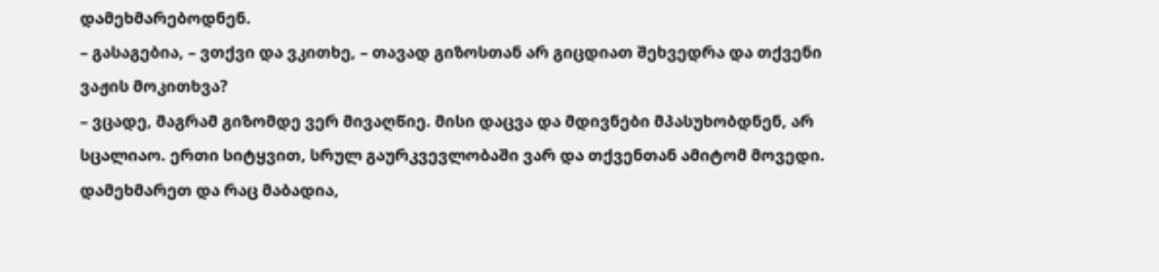დამეხმარებოდნენ.
– გასაგებია, – ვთქვი და ვკითხე, – თავად გიზოსთან არ გიცდიათ შეხვედრა და თქვენი ვაჟის მოკითხვა?
– ვცადე, მაგრამ გიზომდე ვერ მივაღწიე. მისი დაცვა და მდივნები მპასუხობდნენ, არ სცალიაო. ერთი სიტყვით, სრულ გაურკვევლობაში ვარ და თქვენთან ამიტომ მოვედი. დამეხმარეთ და რაც მაბადია,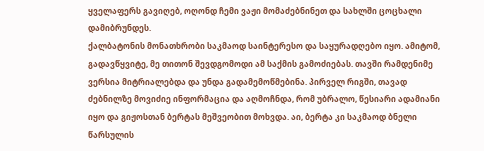ყველაფერს გავიღებ, ოღონდ ჩემი ვაჟი მომაძებნინეთ და სახლში ცოცხალი დამიბრუნდეს.
ქალბატონის მონათხრობი საკმაოდ საინტერესო და საყურადღებო იყო. ამიტომ, გადავწყვიტე, მე თითონ შევდგომოდი ამ საქმის გამოძიებას. თავში რამდენიმე ვერსია მიტრიალებდა და უნდა გადამემოწმებინა. პირველ რიგში, თავად ძებნილზე მოვიძიე ინფორმაცია და აღმოჩნდა, რომ უბრალო, წესიარი ადამიანი იყო და გიჟოსთან ბერტას მეშვეობით მოხვდა. აი, ბერტა კი საკმაოდ ბნელი წარსულის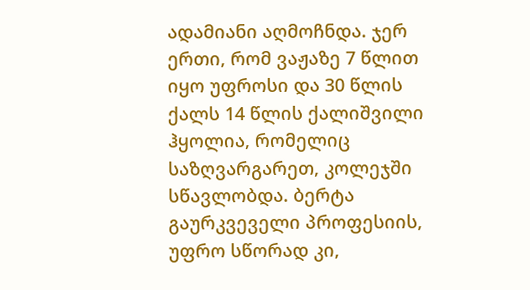ადამიანი აღმოჩნდა. ჯერ ერთი, რომ ვაჟაზე 7 წლით იყო უფროსი და 30 წლის ქალს 14 წლის ქალიშვილი ჰყოლია, რომელიც საზღვარგარეთ, კოლეჯში სწავლობდა. ბერტა გაურკვეველი პროფესიის, უფრო სწორად კი,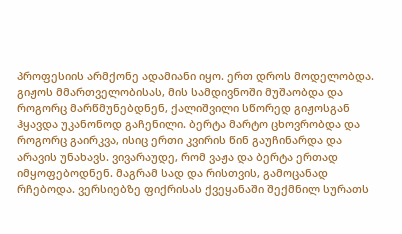პროფესიის არმქონე ადამიანი იყო. ერთ დროს მოდელობდა. გიჟოს მმართველობისას, მის სამდივნოში მუშაობდა და როგორც მარწმუნებდნენ, ქალიშვილი სწორედ გიჟოსგან ჰყავდა უკანონოდ გაჩენილი. ბერტა მარტო ცხოვრობდა და როგორც გაირკვა, ისიც ერთი კვირის წინ გაუჩინარდა და არავის უნახავს. ვივარაუდე, რომ ვაჟა და ბერტა ერთად იმყოფებოდნენ. მაგრამ სად და რისთვის, გამოცანად რჩებოდა. ვერსიებზე ფიქრისას ქვეყანაში შექმნილ სურათს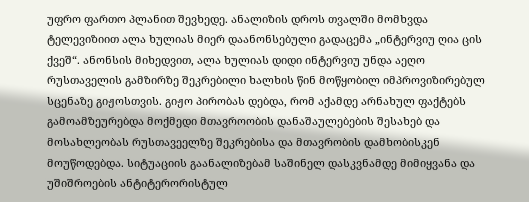უფრო ფართო პლანით შევხედე. ანალიზის დროს თვალში მომხვდა ტელევიზიით ალა ხულიას მიერ დაანონსებული გადაცემა „ინტერვიუ ღია ცის ქვეშ“. ანონსის მიხედვით, ალა ხულიას დიდი ინტერვიუ უნდა აეღო რუსთაველის გამზირზე შეკრებილი ხალხის წინ მოწყობილ იმპროვიზირებულ სცენაზე გიჟოსთვის. გიჟო პირობას დებდა, რომ აქამდე არნახულ ფაქტებს გამოამზეურებდა მოქმედი მთავროობის დანაშაულებების შესახებ და მოსახლეობას რუსთავეელზე შეკრებისა და მთავრობის დამხობისკენ მოუწოდებდა. სიტუაციის გაანალიზებამ საშინელ დასკვნამდე მიმიყვანა და უშიშროების ანტიტერორისტულ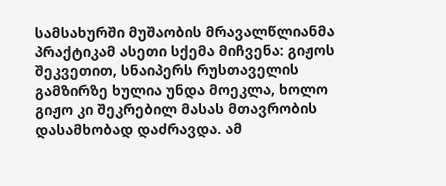სამსახურში მუშაობის მრავალწლიანმა პრაქტიკამ ასეთი სქემა მიჩვენა: გიჟოს შეკვეთით, სნაიპერს რუსთაველის გამზირზე ხულია უნდა მოეკლა, ხოლო გიჟო კი შეკრებილ მასას მთავრობის დასამხობად დაძრავდა. ამ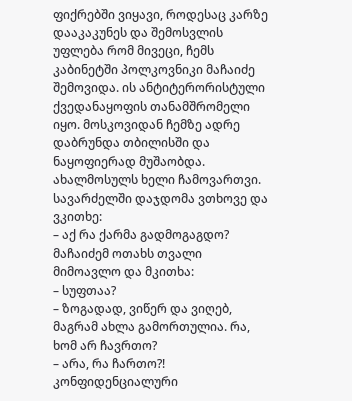ფიქრებში ვიყავი, როდესაც კარზე დააკაკუნეს და შემოსვლის უფლება რომ მივეცი, ჩემს კაბინეტში პოლკოვნიკი მაჩაიძე შემოვიდა. ის ანტიტერორისტული ქვედანაყოფის თანამშრომელი იყო. მოსკოვიდან ჩემზე ადრე დაბრუნდა თბილისში და ნაყოფიერად მუშაობდა. ახალმოსულს ხელი ჩამოვართვი. სავარძელში დაჯდომა ვთხოვე და ვკითხე:
– აქ რა ქარმა გადმოგაგდო?
მაჩაიძემ ოთახს თვალი მიმოავლო და მკითხა:
– სუფთაა?
– ზოგადად, ვიწერ და ვიღებ, მაგრამ ახლა გამორთულია. რა, ხომ არ ჩავრთო?
– არა, რა ჩართო?! კონფიდენციალური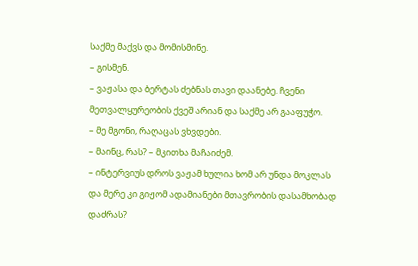საქმე მაქვს და მომისმინე.
– გისმენ.
– ვაჟასა და ბერტას ძებნას თავი დაანებე. ჩვენი მეთვალყურეობის ქვეშ არიან და საქმე არ გააფუჭო.
– მე მგონი, რაღაცას ვხვდები.
– მაინც, რას? – მკითხა მაჩაიძემ.
– ინტერვიუს დროს ვაჟამ ხულია ხომ არ უნდა მოკლას და მერე კი გიჟომ ადამიანები მთავრობის დასამხობად დაძრას?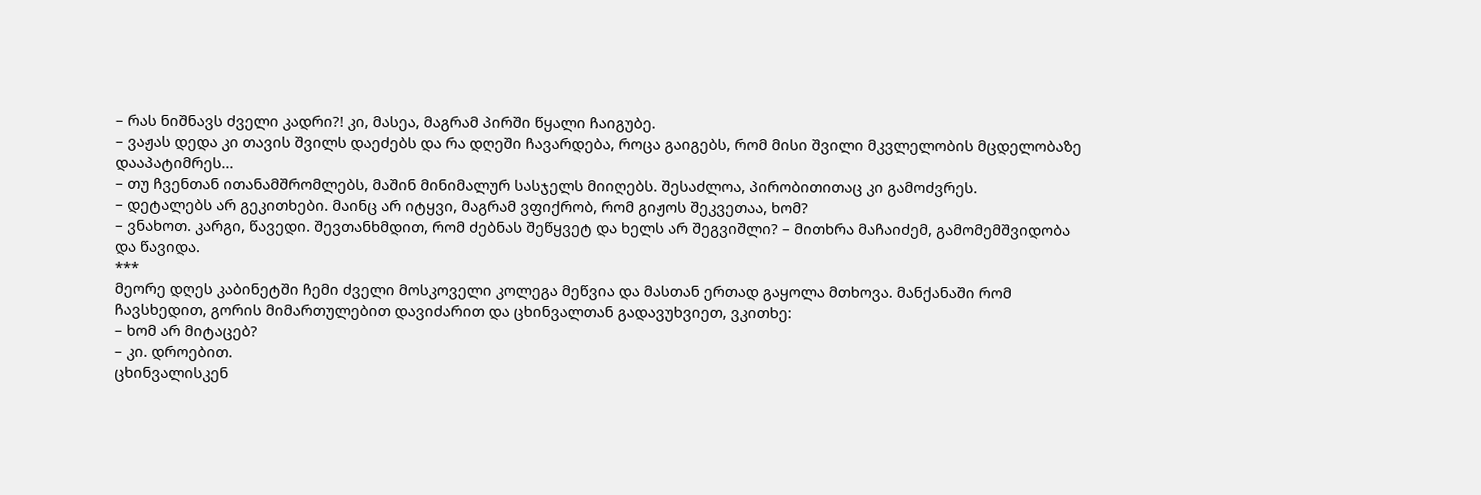– რას ნიშნავს ძველი კადრი?! კი, მასეა, მაგრამ პირში წყალი ჩაიგუბე.
– ვაჟას დედა კი თავის შვილს დაეძებს და რა დღეში ჩავარდება, როცა გაიგებს, რომ მისი შვილი მკვლელობის მცდელობაზე დააპატიმრეს...
– თუ ჩვენთან ითანამშრომლებს, მაშინ მინიმალურ სასჯელს მიიღებს. შესაძლოა, პირობითითაც კი გამოძვრეს.
– დეტალებს არ გეკითხები. მაინც არ იტყვი, მაგრამ ვფიქრობ, რომ გიჟოს შეკვეთაა, ხომ?
– ვნახოთ. კარგი, წავედი. შევთანხმდით, რომ ძებნას შეწყვეტ და ხელს არ შეგვიშლი? – მითხრა მაჩაიძემ, გამომემშვიდობა და წავიდა.
***
მეორე დღეს კაბინეტში ჩემი ძველი მოსკოველი კოლეგა მეწვია და მასთან ერთად გაყოლა მთხოვა. მანქანაში რომ ჩავსხედით, გორის მიმართულებით დავიძარით და ცხინვალთან გადავუხვიეთ, ვკითხე:
– ხომ არ მიტაცებ?
– კი. დროებით.
ცხინვალისკენ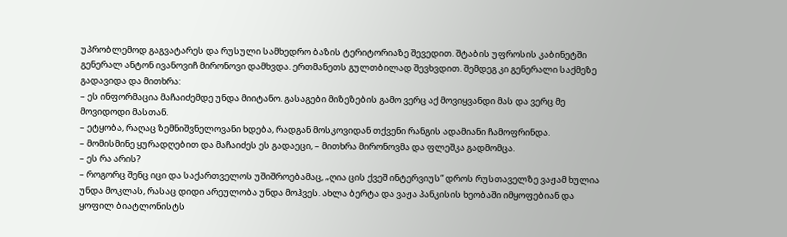უპრობლემოდ გაგვატარეს და რუსული სამხედრო ბაზის ტერიტორიაზე შევედით. შტაბის უფროსის კაბინეტში გენერალ ანტონ ივანოვიჩ მირონოვი დამხვდა. ერთმანეთს გულთბილად შევხვდით. შემდეგ კი გენერალი საქმეზე გადავიდა და მითხრა:
– ეს ინფორმაცია მაჩაიძემდე უნდა მიიტანო. გასაგები მიზეზების გამო ვერც აქ მოვიყვანდი მას და ვერც მე მოვიდოდი მასთან.
– ეტყობა, რაღაც ზემნიშვნელოვანი ხდება, რადგან მოსკოვიდან თქვენი რანგის ადამიანი ჩამოფრინდა.
– მომისმინე ყურადღებით და მაჩაიძეს ეს გადაეცი, – მითხრა მირონოვმა და ფლეშკა გადმომცა.
– ეს რა არის?
– როგორც შენც იცი და საქართველოს უშიშროებამაც, „ღია ცის ქვეშ ინტერვიუს“ დროს რუსთაველზე ვაჟამ ხულია უნდა მოკლას, რასაც დიდი არეულობა უნდა მოჰვეს. ახლა ბერტა და ვაჟა პანკისის ხეობაში იმყოფებიან და ყოფილ ბიატლონისტს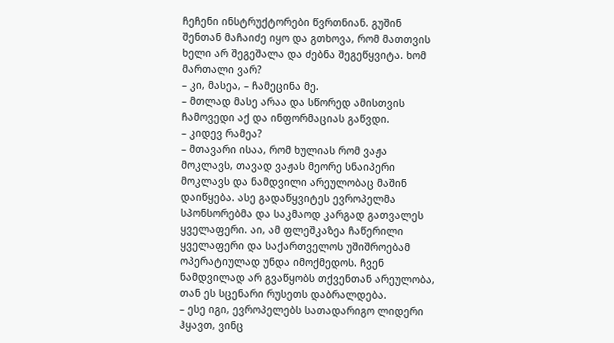ჩეჩენი ინსტრუქტორები წვრთნიან. გუშინ შენთან მაჩაიძე იყო და გთხოვა, რომ მათთვის ხელი არ შეგეშალა და ძებნა შეგეწყვიტა. ხომ მართალი ვარ?
– კი, მასეა, – ჩამეცინა მე.
– მთლად მასე არაა და სწორედ ამისთვის ჩამოვედი აქ და ინფორმაციას გაწვდი.
– კიდევ რამეა?
– მთავარი ისაა, რომ ხულიას რომ ვაჟა მოკლავს, თავად ვაჟას მეორე სნაიპერი მოკლავს და ნამდვილი არეულობაც მაშინ დაიწყება. ასე გადაწყვიტეს ევროპელმა სპონსორებმა და საკმაოდ კარგად გათვალეს ყველაფერი. აი, ამ ფლეშკაზეა ჩაწერილი ყველაფერი და საქართველოს უშიშროებამ ოპერატიულად უნდა იმოქმედოს. ჩვენ ნამდვილად არ გვაწყობს თქვენთან არეულობა, თან ეს სცენარი რუსეთს დაბრალდება.
– ესე იგი, ევროპელებს სათადარიგო ლიდერი ჰყავთ, ვინც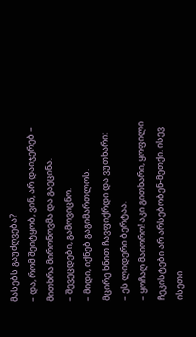მასებს გაუძღვება?
– და, რომ შეიტყობ, ვინ, არ დაიჯერებ – მითხრა მირონოვმა და გაეცინა.
– შევეცდები, გამოვიცნო.
– მიდი, იქნებ გაგიმართლოს.
მცირე ხნით ჩავფიქრდი და ვუთხარი:
– ეს ლიდერი ბერტაა.
– ყოჩაღ მაიორო! აკი გითხარი, ყოფილი ჩეკისტები არ არსებობენ-მეთქი. ისევ ისეთი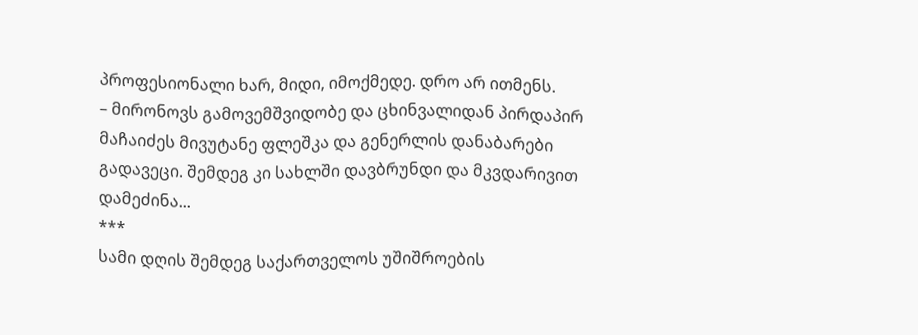პროფესიონალი ხარ, მიდი, იმოქმედე. დრო არ ითმენს.
– მირონოვს გამოვემშვიდობე და ცხინვალიდან პირდაპირ მაჩაიძეს მივუტანე ფლეშკა და გენერლის დანაბარები გადავეცი. შემდეგ კი სახლში დავბრუნდი და მკვდარივით დამეძინა...
***
სამი დღის შემდეგ საქართველოს უშიშროების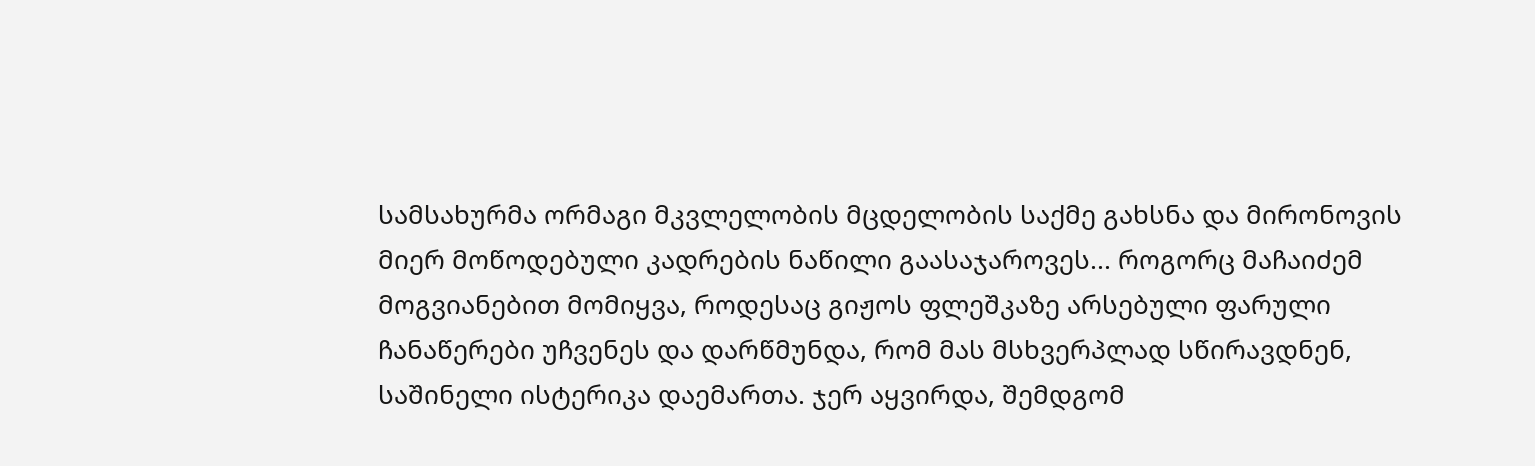სამსახურმა ორმაგი მკვლელობის მცდელობის საქმე გახსნა და მირონოვის მიერ მოწოდებული კადრების ნაწილი გაასაჯაროვეს... როგორც მაჩაიძემ მოგვიანებით მომიყვა, როდესაც გიჟოს ფლეშკაზე არსებული ფარული ჩანაწერები უჩვენეს და დარწმუნდა, რომ მას მსხვერპლად სწირავდნენ, საშინელი ისტერიკა დაემართა. ჯერ აყვირდა, შემდგომ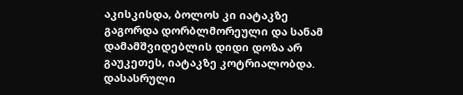აკისკისდა, ბოლოს კი იატაკზე გაგორდა დორბლმორეული და სანამ დამამშვიდებლის დიდი დოზა არ გაუკეთეს, იატაკზე კოტრიალობდა.
დასასრული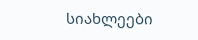სიახლეები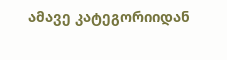ამავე კატეგორიიდან